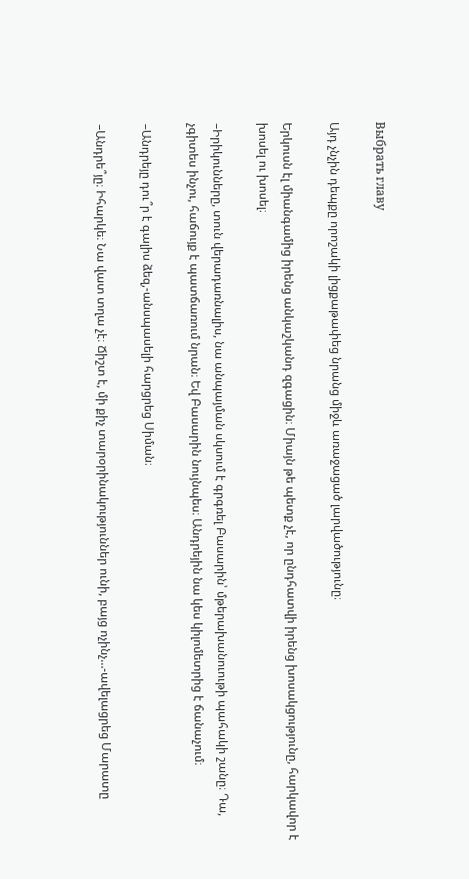Выбрать главу

Այդ չնչին դեպքը որոշակի լիցքաթափեց նրանց միջև առաջացած լարվածությունը։

Երկուսն էլ միանգամից իրենց անկաշկանդ զգացին։ Միայն թե պետք չէ, որ ընդհատվի իրենց խոսակցությունը, հարկավոր է խոսել ու խոսել։

–Իրիկունները, տուն վերադառնալիս, նա անպայման սկսում է գրգռել Բասարին՝ մթերախանուութի պահակի շանը։ Դա, չգիտես ինչու, հաճույք է պատճառում նրան։ Եվ Բասարին նույնպես։ Անդրեյին նա կես կիլոմետրից է ճանաչում։

–Անդրեյը դու՞ր է գալիս ձեզ,-անսպասելի հարցրեց Սիման։

–Անդրե՞յը։ Իհարկե։ Նա վատ տղա չէ։ Ճիշտ է, մի քիչ տարօրինակություններ ունի, բայց ոչինչ…-ավելացրեց Մարատը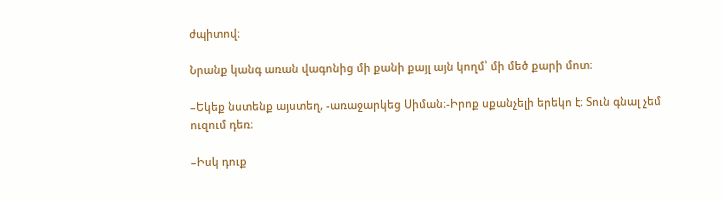ժպիտով։

Նրանք կանգ առան վագոնից մի քանի քայլ այն կողմ՝ մի մեծ քարի մոտ։

–Եկեք նստենք այստեղ, -առաջարկեց Սիման։-Իրոք սքանչելի երեկո է։ Տուն գնալ չեմ ուզում դեռ։

–Իսկ դուք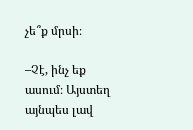չե՞ք մրսի։

–Չէ, ինչ եք ասում։ Այստեղ այնպես լավ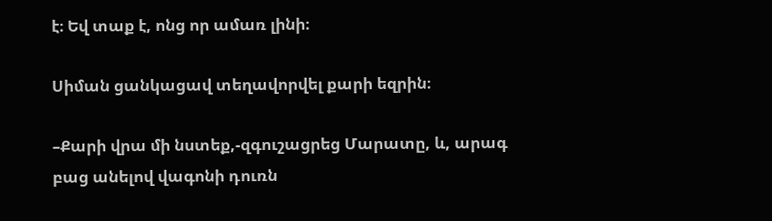է։ Եվ տաք է, ոնց որ ամառ լինի։

Սիման ցանկացավ տեղավորվել քարի եզրին։

–Քարի վրա մի նստեք,-զգուշացրեց Մարատը, և, արագ բաց անելով վագոնի դուռն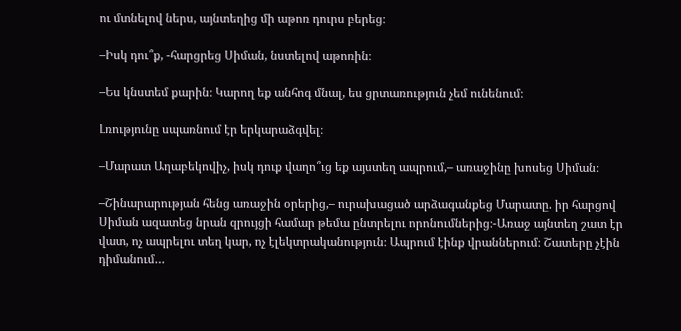ու մտնելով ներս, այնտեղից մի աթոռ դուրս բերեց։

–Իսկ դու՞ք, -հարցրեց Սիման, նստելով աթոռին։

–Ես կնստեմ քարին։ Կարող եք անհոգ մնալ, ես ցրտառություն չեմ ունենում։

Լռությունը սպառնում էր երկարաձգվել։

–Մարատ Աղաբեկովիչ, իսկ դուք վաղո՞ւց եք այստեղ ապրում,– առաջինը խոսեց Սիման։

–Շինարարության հենց առաջին օրերից,– ուրախացած արձագանքեց Մարատը. իր հարցով Սիման ազատեց նրան զրույցի համար թեմա ընտրելու որոնումներից։-Առաջ այնտեղ շատ էր վատ, ոչ ապրելու տեղ կար, ոչ էլեկտրականություն։ Ապրում էինք վրաններում։ Շատերը չէին դիմանում…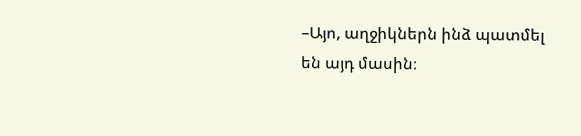–Այո, աղջիկներն ինձ պատմել են այդ մասին։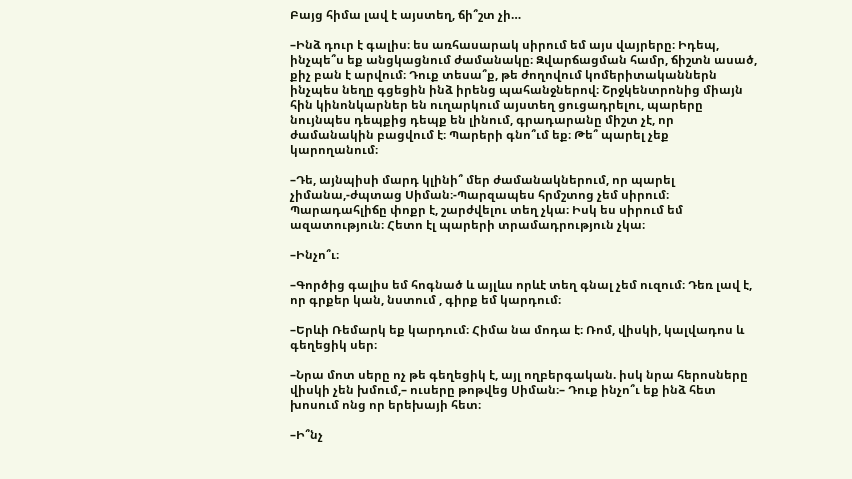Բայց հիմա լավ է այստեղ, ճի՞շտ չի…

–Ինձ դուր է գալիս։ ես առհասարակ սիրում եմ այս վայրերը։ Իդեպ, ինչպե՞ս եք անցկացնում ժամանակը։ Զվարճացման համր, ճիշտն ասած, քիչ բան է արվում։ Դուք տեսա՞ք, թե ժողովում կոմերիտականներն ինչպես նեղը գցեցին ինձ իրենց պահանջներով։ Շրջկենտրոնից միայն հին կինոնկարներ են ուղարկում այստեղ ցուցադրելու, պարերը նույնպես դեպքից դեպք են լինում, գրադարանը միշտ չէ, որ ժամանակին բացվում է։ Պարերի գնո՞ւմ եք։ Թե՞ պարել չեք կարողանում։

–Դե, այնպիսի մարդ կլինի՞ մեր ժամանակներում, որ պարել չիմանա,-ժպտաց Սիման։-Պարզապես հրմշտոց չեմ սիրում։ Պարադահլիճը փոքր է, շարժվելու տեղ չկա։ Իսկ ես սիրում եմ ազատություն։ Հետո էլ պարերի տրամադրություն չկա։

–Ինչո՞ւ։

–Գործից գալիս եմ հոգնած և այլևս որևէ տեղ գնալ չեմ ուզում։ Դեռ լավ է, որ գրքեր կան, նստում , գիրք եմ կարդում։

–Երևի Ռեմարկ եք կարդում։ Հիմա նա մոդա է։ Ռոմ, վիսկի, կալվադոս և գեղեցիկ սեր։

–Նրա մոտ սերը ոչ թե գեղեցիկ է, այլ ողբերգական. իսկ նրա հերոսները վիսկի չեն խմում,– ուսերը թոթվեց Սիման։– Դուք ինչո՞ւ եք ինձ հետ խոսում ոնց որ երեխայի հետ։

–Ի՞նչ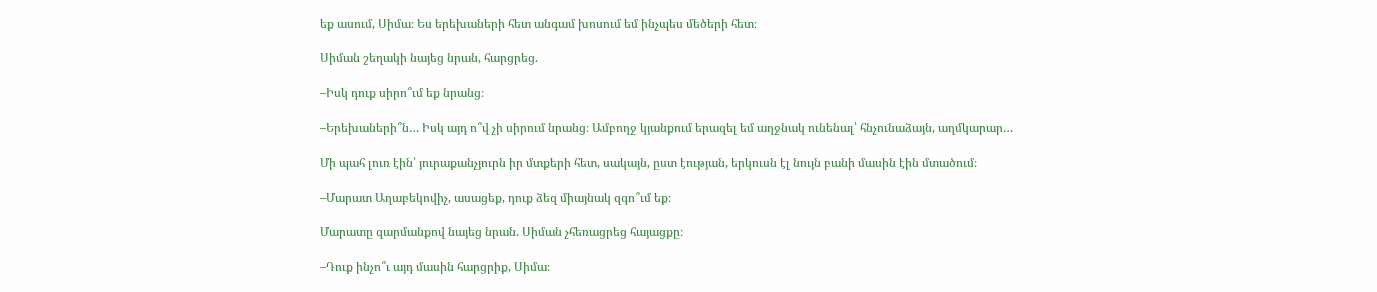եք ասում, Սիմա։ Ես երեխաների հետ անգամ խոսում եմ ինչպես մեծերի հետ։

Սիման շեղակի նայեց նրան, հարցրեց.

–Իսկ դուք սիրո՞ւմ եք նրանց։

–Երեխաների՞ն… Իսկ այդ ո՞վ չի սիրում նրանց։ Ամբողջ կյանքում երազել եմ աղջնակ ունենալ՝ հնչունաձայն, աղմկարար…

Մի պահ լուռ էին՝ յուրաքանչյուրն իր մտքերի հետ, սակայն, ըստ էության, երկուսն էլ նույն բանի մասին էին մտածում։

–Մարատ Աղաբեկովիչ, ասացեք, դուք ձեզ միայնակ զգո՞ւմ եք։

Մարատը զարմանքով նայեց նրան. Սիման չհեռացրեց հայացքը։

–Դուք ինչո՞ւ այդ մասին հարցրիք, Սիմա։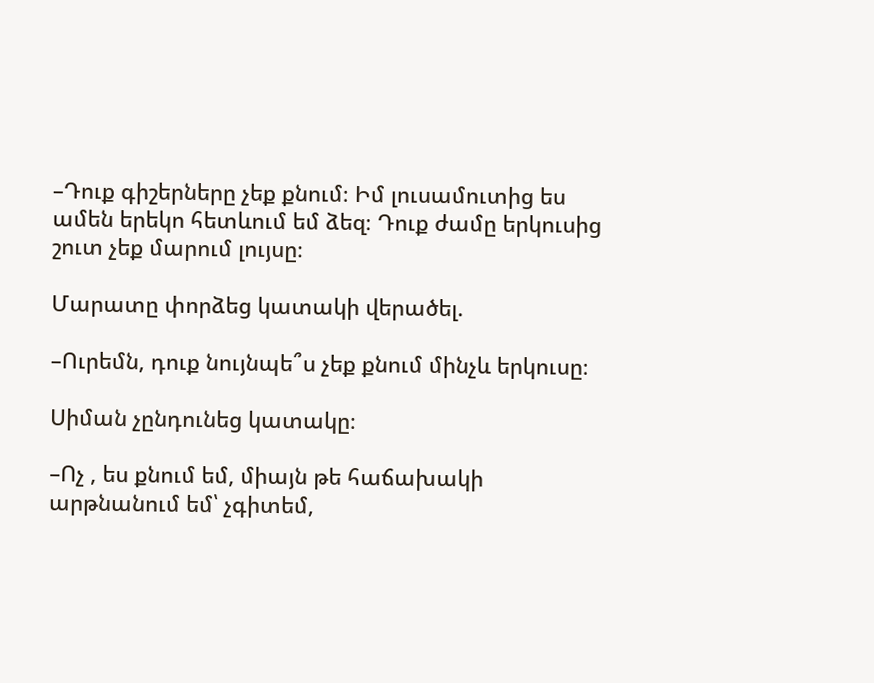–Դուք գիշերները չեք քնում։ Իմ լուսամուտից ես ամեն երեկո հետևում եմ ձեզ։ Դուք ժամը երկուսից շուտ չեք մարում լույսը։

Մարատը փորձեց կատակի վերածել.

–Ուրեմն, դուք նույնպե՞ս չեք քնում մինչև երկուսը։

Սիման չընդունեց կատակը։

–Ոչ , ես քնում եմ, միայն թե հաճախակի արթնանում եմ՝ չգիտեմ,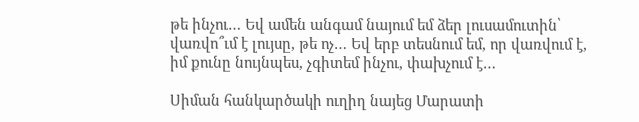թե ինչու… Եվ ամեն անգամ նայում եմ ձեր լուսամուտին՝ վառվո՞ւմ է լույսը, թե ոչ… Եվ երբ տեսնում եմ, որ վառվում է, իմ քունը նույնպես, չգիտեմ ինչու, փախչում է…

Սիման հանկարծակի ուղիղ նայեց Մարատի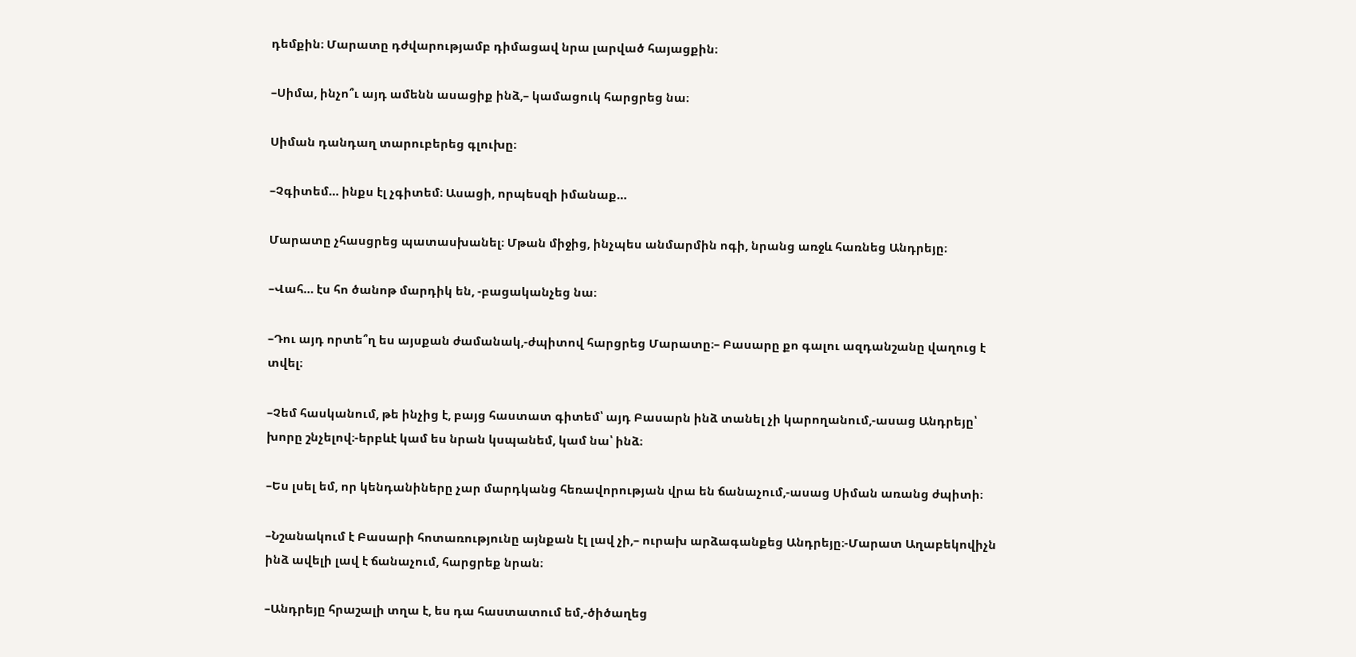դեմքին։ Մարատը դժվարությամբ դիմացավ նրա լարված հայացքին։

–Սիմա, ինչո՞ւ այդ ամենն ասացիք ինձ,– կամացուկ հարցրեց նա։

Սիման դանդաղ տարուբերեց գլուխը։

–Չգիտեմ… ինքս էլ չգիտեմ։ Ասացի, որպեսզի իմանաք…

Մարատը չհասցրեց պատասխանել։ Մթան միջից, ինչպես անմարմին ոգի, նրանց առջև հառնեց Անդրեյը։

–Վահ… էս հո ծանոթ մարդիկ են, -բացականչեց նա։

–Դու այդ որտե՞ղ ես այսքան ժամանակ,-ժպիտով հարցրեց Մարատը։– Բասարը քո գալու ազդանշանը վաղուց է տվել։

–Չեմ հասկանում, թե ինչից է, բայց հաստատ գիտեմ՝ այդ Բասարն ինձ տանել չի կարողանում,-ասաց Անդրեյը՝ խորը շնչելով։-երբևէ կամ ես նրան կսպանեմ, կամ նա՝ ինձ։

–Ես լսել եմ, որ կենդանիները չար մարդկանց հեռավորության վրա են ճանաչում,-ասաց Սիման առանց ժպիտի։

–Նշանակում է Բասարի հոտառությունը այնքան էլ լավ չի,– ուրախ արձագանքեց Անդրեյը։-Մարատ Աղաբեկովիչն ինձ ավելի լավ է ճանաչում, հարցրեք նրան։

–Անդրեյը հրաշալի տղա է, ես դա հաստատում եմ,-ծիծաղեց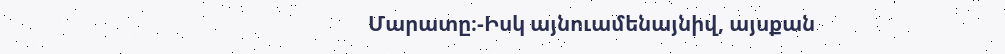Մարատը։-Իսկ այնուամենայնիվ, այսքան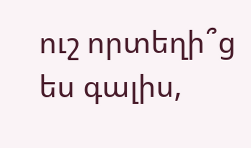ուշ որտեղի՞ց ես գալիս,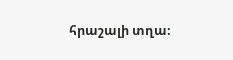հրաշալի տղա։